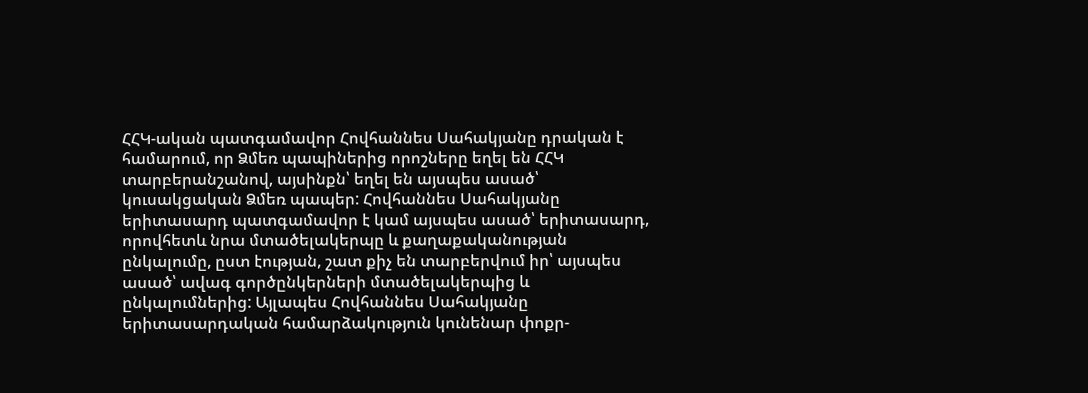ՀՀԿ-ական պատգամավոր Հովհաննես Սահակյանը դրական է համարում, որ Ձմեռ պապիներից որոշները եղել են ՀՀԿ տարբերանշանով, այսինքն՝ եղել են այսպես ասած՝ կուսակցական Ձմեռ պապեր: Հովհաննես Սահակյանը երիտասարդ պատգամավոր է կամ այսպես ասած՝ երիտասարդ, որովհետև նրա մտածելակերպը և քաղաքականության ընկալումը, ըստ էության, շատ քիչ են տարբերվում իր՝ այսպես ասած՝ ավագ գործընկերների մտածելակերպից և ընկալումներից: Այլապես Հովհաննես Սահակյանը երիտասարդական համարձակություն կունենար փոքր-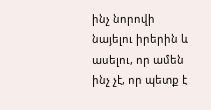ինչ նորովի նայելու իրերին և ասելու, որ ամեն ինչ չէ, որ պետք է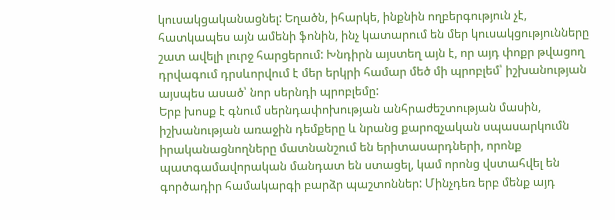կուսակցականացնել: Եղածն, իհարկե, ինքնին ողբերգություն չէ, հատկապես այն ամենի ֆոնին, ինչ կատարում են մեր կուսակցությունները շատ ավելի լուրջ հարցերում: Խնդիրն այստեղ այն է, որ այդ փոքր թվացող դրվագում դրսևորվում է մեր երկրի համար մեծ մի պրոբլեմ՝ իշխանության այսպես ասած՝ նոր սերնդի պրոբլեմը:
Երբ խոսք է գնում սերնդափոխության անհրաժեշտության մասին, իշխանության առաջին դեմքերը և նրանց քարոզչական սպասարկումն իրականացնողները մատնանշում են երիտասարդների, որոնք պատգամավորական մանդատ են ստացել, կամ որոնց վստահվել են գործադիր համակարգի բարձր պաշտոններ: Մինչդեռ երբ մենք այդ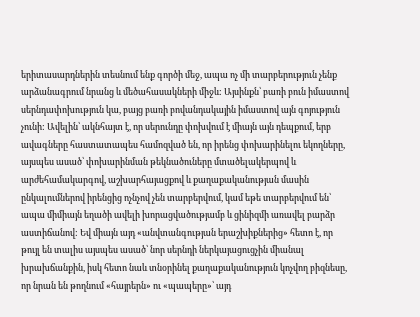երիտասարդներին տեսնում ենք գործի մեջ, ապա ոչ մի տարբերություն չենք արձանագրում նրանց և մեծահասակների միջև: Այսինքն՝ բառի բուն իմաստով սերնդափոխություն կա, բայց բառի բովանդակային իմաստով այն գոյություն չունի: Ավելին՝ ակնհայտ է, որ սերունդը փոխվում է միայն այն դեպքում, երբ ավագները հաստատապես համոզված են, որ իրենց փոխարինելու եկողները, այսպես ասած՝ փոխարինման թեկնածուները մտածելակերպով և արժեհամակարգով, աշխարհայացքով և քաղաքականության մասին ընկալումներով իրենցից ոչնչով չեն տարբերվում, կամ եթե տարբերվում են՝ ապա միմիայն եղածի ավելի խորացվածությամբ և ցինիզմի առավել բարձր աստիճանով: Եվ միայն այդ «անվտանգության երաշխիքներից» հետո է, որ թույլ են տալիս այսպես ասած՝ նոր սերնդի ներկայացուցչին միանալ խրախճանքին, իսկ հետո նաև տնօրինել քաղաքականություն կոչվող բիզնեսը, որ նրան են թողնում «հայրերն» ու «պապերը»՝ այդ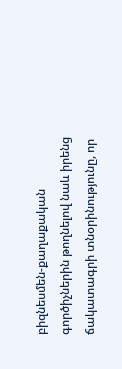բիզնեսմեն-քաղաքական գործիչներին թողնելով նաև իրենց ճակատագրի տնօրինությունը, որ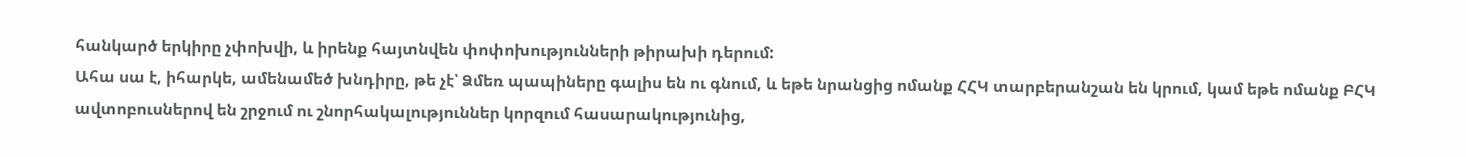հանկարծ երկիրը չփոխվի, և իրենք հայտնվեն փոփոխությունների թիրախի դերում:
Ահա սա է, իհարկե, ամենամեծ խնդիրը, թե չէ՝ Ձմեռ պապիները գալիս են ու գնում, և եթե նրանցից ոմանք ՀՀԿ տարբերանշան են կրում, կամ եթե ոմանք ԲՀԿ ավտոբուսներով են շրջում ու շնորհակալություններ կորզում հասարակությունից,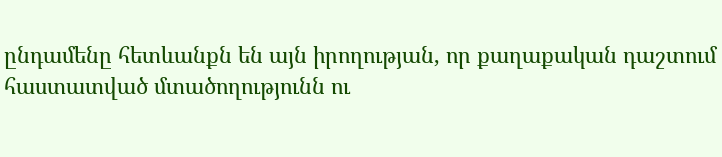ընդամենը հետևանքն են այն իրողության, որ քաղաքական դաշտում հաստատված մտածողությունն ու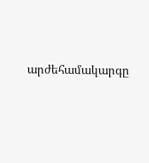արժեհամակարգը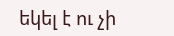եկել է ու չի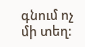գնում ոչ մի տեղ: